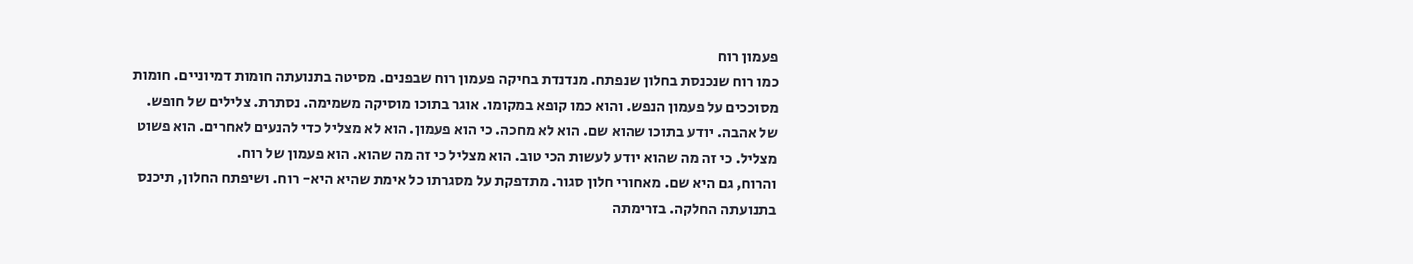פעמון רוח
כמו רוח שנכנסת בחלון שנפתח. מנדנדת בחיקה פעמון רוח שבפנים. מסיטה בתנועתה חומות דמיוניים. חומות מסוככים על פעמון הנפש. והוא כמו קופא במקומו. אוגר בתוכו מוסיקה משמימה. נסתרת. צלילים של חופש. של אהבה. יודע בתוכו שהוא שם. הוא לא מחכה. כי הוא פעמון. הוא לא מצליל כדי להנעים לאחרים. הוא פשוט מצליל. כי זה מה שהוא יודע לעשות הכי טוב. הוא מצליל כי זה מה שהוא. הוא פעמון של רוח.
והרוח, גם היא שם. מאחורי חלון סגור. מתדפקת על מסגרתו כל אימת שהיא היא- רוח. ושיפתח החלון, תיכנס בתנועתה החלקה. בזרימתה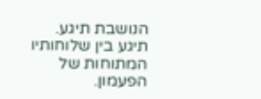הנושבת תיגע. תיגע בין שלוחותיו המתוחות של הפעמון.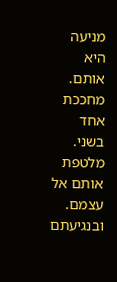מניעה היא אותם. מחככת אחד בשני. מלטפת אותם אל עצמם. ובנגיעתם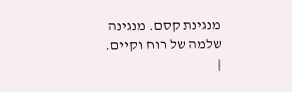מנגינת קסם. מנגינה שלמה של רוח וקיים. |